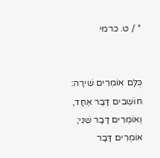* / ט. כרמי


כֻּלָּם אוֹמְרִים שִׁירָה:
חוֹשְׁבִים דָּבָר אֶחָד,
וְאוֹמְרִים דָּבָר שֵׁנִי;
אוֹמְרִים דָּבָר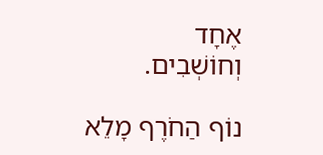אֶחָד
וְחוֹשְׁבִים.

נוֹף הַחֹרֶף מָלֵא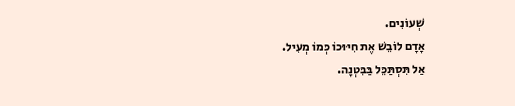שְׁעוֹנִים.
אָדָם לוֹבֵשׁ אֶת חִיּוּכוֹ כְּמוֹ מְעִיל.
אַל תִּסְתַּכֵּל בַּבִּטְנָה.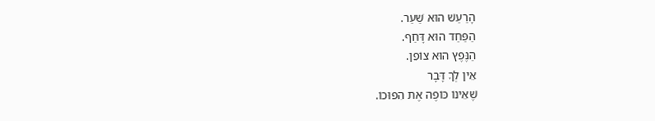הָרַעַשׁ הוּא שַׁעַר.
הַפַּחַד הוּא דָּחַף.
הַנֶּפֶץ הוּא צוֹפֵן.
אֵין לְךָ דָּבָר
שֶׁאֵינוֹ כּוֹפֶה אֶת הִפּוּכוֹ.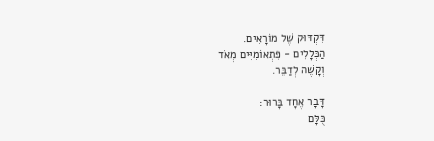דִּקְדּוּק שֶׁל מוֹרָאִים.
הַכְּלָלִים - פִּתְאוֹמִיִּים מְאֹד
וְקָשֶׁה לְדַבֵּר.

דָּבָר אֶחָד בָּרוּר:
כֻּלָּם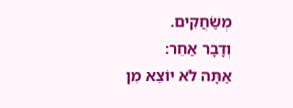מְשַׂחֲקִים.
וְדָבָר אַחֵר:
אַתָּה לֹא יוֹצֵא מִן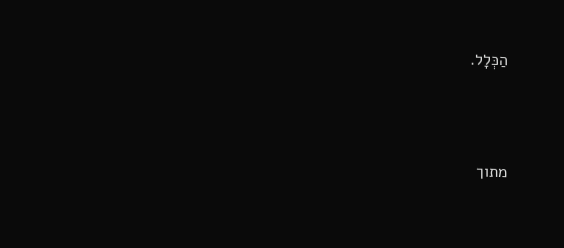הַכְּלָל.




מתוך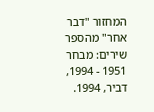המחזור "דבר אחר" מהספר שירים: מבחר 1951 - 1994, דביר, 1994.